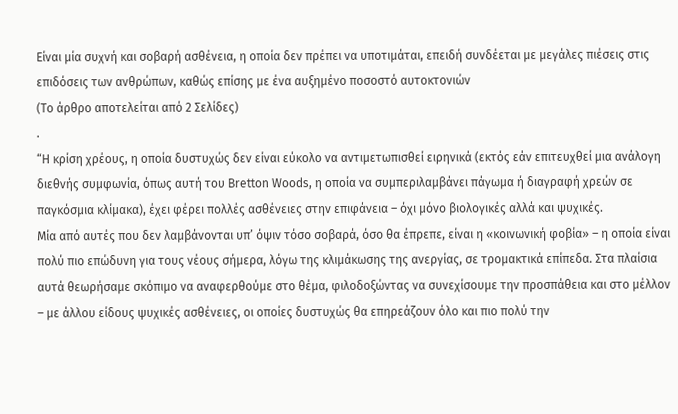Είναι μία συχνή και σοβαρή ασθένεια, η οποία δεν πρέπει να υποτιμάται, επειδή συνδέεται με μεγάλες πιέσεις στις επιδόσεις των ανθρώπων, καθώς επίσης με ένα αυξημένο ποσοστό αυτοκτονιών
(To άρθρο αποτελείται από 2 Σελίδες)
.
“Η κρίση χρέους, η οποία δυστυχώς δεν είναι εύκολο να αντιμετωπισθεί ειρηνικά (εκτός εάν επιτευχθεί μια ανάλογη διεθνής συμφωνία, όπως αυτή του Bretton Woods, η οποία να συμπεριλαμβάνει πάγωμα ή διαγραφή χρεών σε παγκόσμια κλίμακα), έχει φέρει πολλές ασθένειες στην επιφάνεια – όχι μόνο βιολογικές αλλά και ψυχικές.
Μία από αυτές που δεν λαμβάνονται υπ’ όψιν τόσο σοβαρά, όσο θα έπρεπε, είναι η «κοινωνική φοβία» – η οποία είναι πολύ πιο επώδυνη για τους νέους σήμερα, λόγω της κλιμάκωσης της ανεργίας, σε τρομακτικά επίπεδα. Στα πλαίσια αυτά θεωρήσαμε σκόπιμο να αναφερθούμε στο θέμα, φιλοδοξώντας να συνεχίσουμε την προσπάθεια και στο μέλλον – με άλλου είδους ψυχικές ασθένειες, οι οποίες δυστυχώς θα επηρεάζουν όλο και πιο πολύ την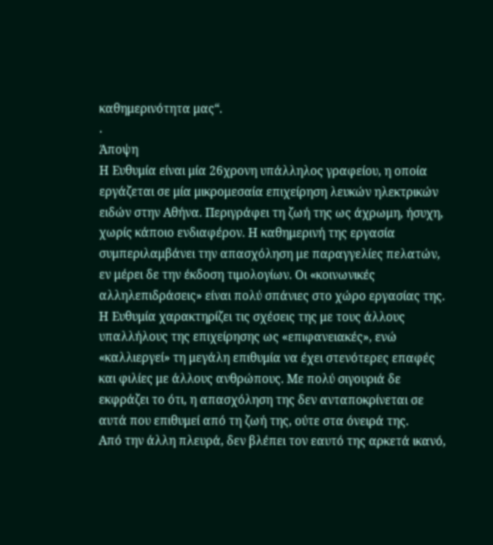καθημερινότητα μας“.
.
Άποψη
Η Ευθυμία είναι μία 26χρονη υπάλληλος γραφείου, η οποία εργάζεται σε μία μικρομεσαία επιχείρηση λευκών ηλεκτρικών ειδών στην Αθήνα. Περιγράφει τη ζωή της ως άχρωμη, ήσυχη, χωρίς κάποιο ενδιαφέρον. Η καθημερινή της εργασία συμπεριλαμβάνει την απασχόληση με παραγγελίες πελατών, εν μέρει δε την έκδοση τιμολογίων. Οι «κοινωνικές αλληλεπιδράσεις» είναι πολύ σπάνιες στο χώρο εργασίας της.
Η Ευθυμία χαρακτηρίζει τις σχέσεις της με τους άλλους υπαλλήλους της επιχείρησης ως «επιφανειακές», ενώ «καλλιεργεί» τη μεγάλη επιθυμία να έχει στενότερες επαφές και φιλίες με άλλους ανθρώπους. Με πολύ σιγουριά δε εκφράζει το ότι, η απασχόληση της δεν ανταποκρίνεται σε αυτά που επιθυμεί από τη ζωή της, ούτε στα όνειρά της.
Από την άλλη πλευρά, δεν βλέπει τον εαυτό της αρκετά ικανό,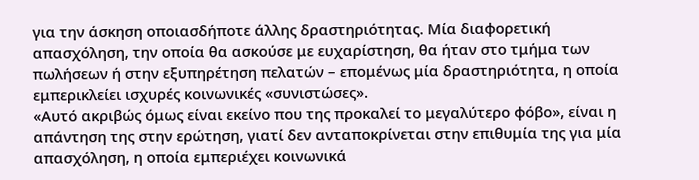για την άσκηση οποιασδήποτε άλλης δραστηριότητας. Μία διαφορετική απασχόληση, την οποία θα ασκούσε με ευχαρίστηση, θα ήταν στο τμήμα των πωλήσεων ή στην εξυπηρέτηση πελατών – επομένως μία δραστηριότητα, η οποία εμπερικλείει ισχυρές κοινωνικές «συνιστώσες».
«Αυτό ακριβώς όμως είναι εκείνο που της προκαλεί το μεγαλύτερο φόβο», είναι η απάντηση της στην ερώτηση, γιατί δεν ανταποκρίνεται στην επιθυμία της για μία απασχόληση, η οποία εμπεριέχει κοινωνικά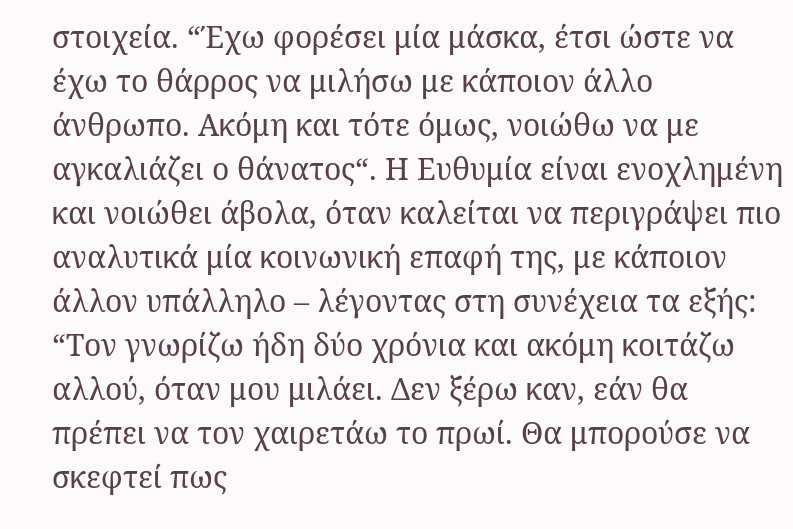στοιχεία. “Έχω φορέσει μία μάσκα, έτσι ώστε να έχω το θάρρος να μιλήσω με κάποιον άλλο άνθρωπο. Ακόμη και τότε όμως, νοιώθω να με αγκαλιάζει ο θάνατος“. Η Ευθυμία είναι ενοχλημένη και νοιώθει άβολα, όταν καλείται να περιγράψει πιο αναλυτικά μία κοινωνική επαφή της, με κάποιον άλλον υπάλληλο – λέγοντας στη συνέχεια τα εξής:
“Τον γνωρίζω ήδη δύο χρόνια και ακόμη κοιτάζω αλλού, όταν μου μιλάει. Δεν ξέρω καν, εάν θα πρέπει να τον χαιρετάω το πρωί. Θα μπορούσε να σκεφτεί πως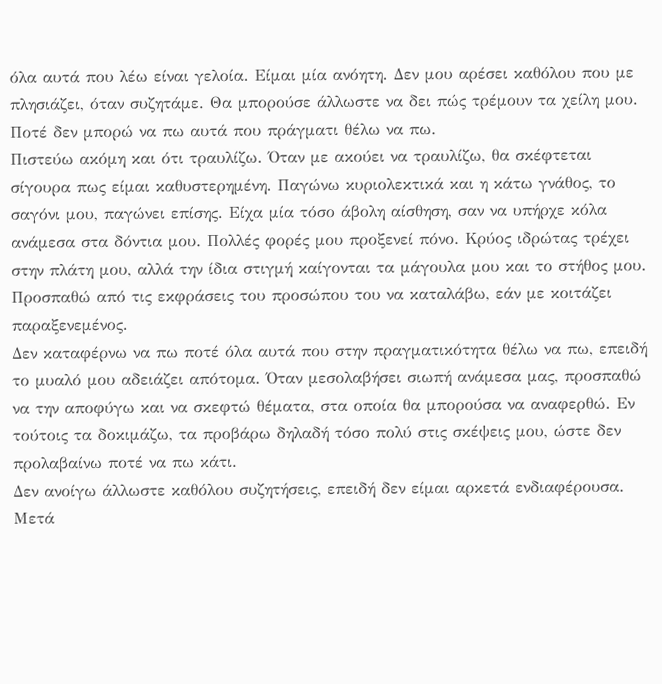όλα αυτά που λέω είναι γελοία. Είμαι μία ανόητη. Δεν μου αρέσει καθόλου που με πλησιάζει, όταν συζητάμε. Θα μπορούσε άλλωστε να δει πώς τρέμουν τα χείλη μου. Ποτέ δεν μπορώ να πω αυτά που πράγματι θέλω να πω.
Πιστεύω ακόμη και ότι τραυλίζω. Όταν με ακούει να τραυλίζω, θα σκέφτεται σίγουρα πως είμαι καθυστερημένη. Παγώνω κυριολεκτικά και η κάτω γνάθος, το σαγόνι μου, παγώνει επίσης. Είχα μία τόσο άβολη αίσθηση, σαν να υπήρχε κόλα ανάμεσα στα δόντια μου. Πολλές φορές μου προξενεί πόνο. Κρύος ιδρώτας τρέχει στην πλάτη μου, αλλά την ίδια στιγμή καίγονται τα μάγουλα μου και το στήθος μου. Προσπαθώ από τις εκφράσεις του προσώπου του να καταλάβω, εάν με κοιτάζει παραξενεμένος.
Δεν καταφέρνω να πω ποτέ όλα αυτά που στην πραγματικότητα θέλω να πω, επειδή το μυαλό μου αδειάζει απότομα. Όταν μεσολαβήσει σιωπή ανάμεσα μας, προσπαθώ να την αποφύγω και να σκεφτώ θέματα, στα οποία θα μπορούσα να αναφερθώ. Εν τούτοις τα δοκιμάζω, τα προβάρω δηλαδή τόσο πολύ στις σκέψεις μου, ώστε δεν προλαβαίνω ποτέ να πω κάτι.
Δεν ανοίγω άλλωστε καθόλου συζητήσεις, επειδή δεν είμαι αρκετά ενδιαφέρουσα. Μετά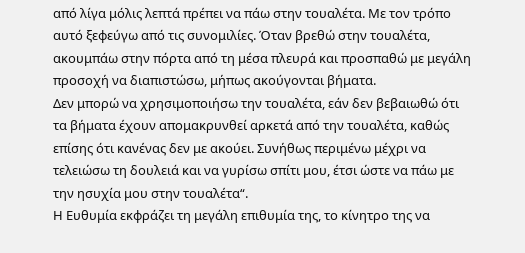από λίγα μόλις λεπτά πρέπει να πάω στην τουαλέτα. Με τον τρόπο αυτό ξεφεύγω από τις συνομιλίες. Όταν βρεθώ στην τουαλέτα, ακουμπάω στην πόρτα από τη μέσα πλευρά και προσπαθώ με μεγάλη προσοχή να διαπιστώσω, μήπως ακούγονται βήματα.
Δεν μπορώ να χρησιμοποιήσω την τουαλέτα, εάν δεν βεβαιωθώ ότι τα βήματα έχουν απομακρυνθεί αρκετά από την τουαλέτα, καθώς επίσης ότι κανένας δεν με ακούει. Συνήθως περιμένω μέχρι να τελειώσω τη δουλειά και να γυρίσω σπίτι μου, έτσι ώστε να πάω με την ησυχία μου στην τουαλέτα“.
Η Ευθυμία εκφράζει τη μεγάλη επιθυμία της, το κίνητρο της να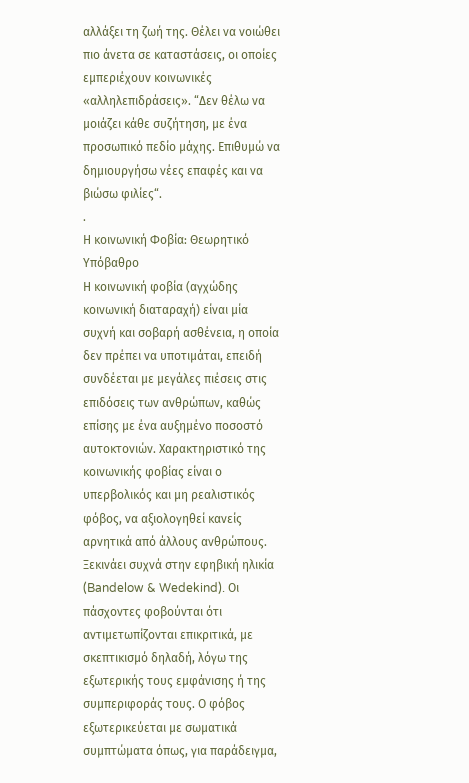αλλάξει τη ζωή της. Θέλει να νοιώθει πιο άνετα σε καταστάσεις, οι οποίες εμπεριέχουν κοινωνικές «αλληλεπιδράσεις». “Δεν θέλω να μοιάζει κάθε συζήτηση, με ένα προσωπικό πεδίο μάχης. Επιθυμώ να δημιουργήσω νέες επαφές και να βιώσω φιλίες“.
.
Η κοινωνική Φοβία: Θεωρητικό Υπόβαθρο
Η κοινωνική φοβία (αγχώδης κοινωνική διαταραχή) είναι μία συχνή και σοβαρή ασθένεια, η οποία δεν πρέπει να υποτιμάται, επειδή συνδέεται με μεγάλες πιέσεις στις επιδόσεις των ανθρώπων, καθώς επίσης με ένα αυξημένο ποσοστό αυτοκτονιών. Χαρακτηριστικό της κοινωνικής φοβίας είναι ο υπερβολικός και μη ρεαλιστικός φόβος, να αξιολογηθεί κανείς αρνητικά από άλλους ανθρώπους.
Ξεκινάει συχνά στην εφηβική ηλικία (Bandelow & Wedekind). Οι πάσχοντες φοβούνται ότι αντιμετωπίζονται επικριτικά, με σκεπτικισμό δηλαδή, λόγω της εξωτερικής τους εμφάνισης ή της συμπεριφοράς τους. Ο φόβος εξωτερικεύεται με σωματικά συμπτώματα όπως, για παράδειγμα,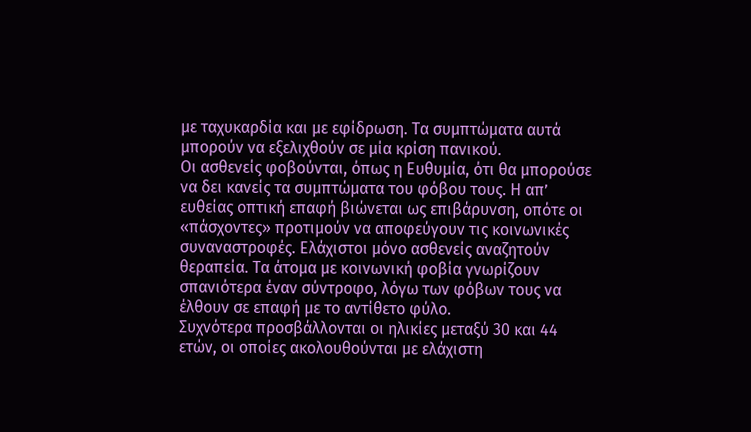με ταχυκαρδία και με εφίδρωση. Τα συμπτώματα αυτά μπορούν να εξελιχθούν σε μία κρίση πανικού.
Οι ασθενείς φοβούνται, όπως η Ευθυμία, ότι θα μπορούσε να δει κανείς τα συμπτώματα του φόβου τους. Η απ’ ευθείας οπτική επαφή βιώνεται ως επιβάρυνση, οπότε οι «πάσχοντες» προτιμούν να αποφεύγουν τις κοινωνικές συναναστροφές. Ελάχιστοι μόνο ασθενείς αναζητούν θεραπεία. Τα άτομα με κοινωνική φοβία γνωρίζουν σπανιότερα έναν σύντροφο, λόγω των φόβων τους να έλθουν σε επαφή με το αντίθετο φύλο.
Συχνότερα προσβάλλονται οι ηλικίες μεταξύ 30 και 44 ετών, οι οποίες ακολουθούνται με ελάχιστη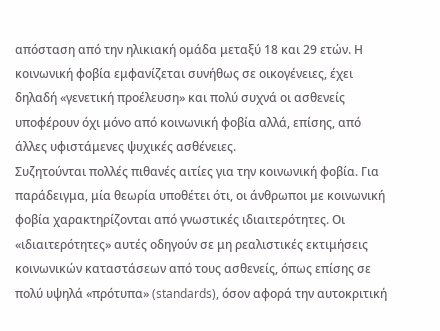απόσταση από την ηλικιακή ομάδα μεταξύ 18 και 29 ετών. Η κοινωνική φοβία εμφανίζεται συνήθως σε οικογένειες, έχει δηλαδή «γενετική προέλευση» και πολύ συχνά οι ασθενείς υποφέρουν όχι μόνο από κοινωνική φοβία αλλά, επίσης, από άλλες υφιστάμενες ψυχικές ασθένειες.
Συζητούνται πολλές πιθανές αιτίες για την κοινωνική φοβία. Για παράδειγμα, μία θεωρία υποθέτει ότι, οι άνθρωποι με κοινωνική φοβία χαρακτηρίζονται από γνωστικές ιδιαιτερότητες. Οι «ιδιαιτερότητες» αυτές οδηγούν σε μη ρεαλιστικές εκτιμήσεις κοινωνικών καταστάσεων από τους ασθενείς, όπως επίσης σε πολύ υψηλά «πρότυπα» (standards), όσον αφορά την αυτοκριτική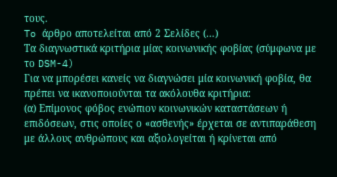τους.
To άρθρο αποτελείται από 2 Σελίδες (…)
Τα διαγνωστικά κριτήρια μίας κοινωνικής φοβίας (σύμφωνα με το DSM-4)
Για να μπορέσει κανείς να διαγνώσει μία κοινωνική φοβία, θα πρέπει να ικανοποιούνται τα ακόλουθα κριτήρια:
(α) Επίμονος φόβος ενώπιον κοινωνικών καταστάσεων ή επιδόσεων, στις οποίες ο «ασθενής» έρχεται σε αντιπαράθεση με άλλους ανθρώπους και αξιολογείται ή κρίνεται από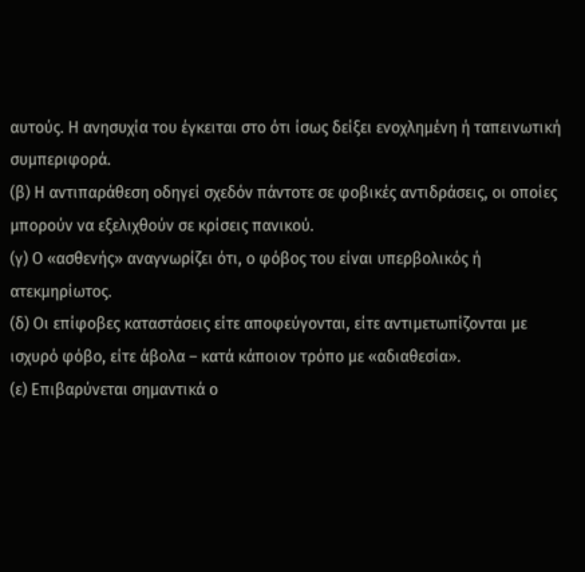αυτούς. Η ανησυχία του έγκειται στο ότι ίσως δείξει ενοχλημένη ή ταπεινωτική συμπεριφορά.
(β) Η αντιπαράθεση οδηγεί σχεδόν πάντοτε σε φοβικές αντιδράσεις, οι οποίες μπορούν να εξελιχθούν σε κρίσεις πανικού.
(γ) Ο «ασθενής» αναγνωρίζει ότι, ο φόβος του είναι υπερβολικός ή ατεκμηρίωτος.
(δ) Οι επίφοβες καταστάσεις είτε αποφεύγονται, είτε αντιμετωπίζονται με ισχυρό φόβο, είτε άβολα – κατά κάποιον τρόπο με «αδιαθεσία».
(ε) Επιβαρύνεται σημαντικά ο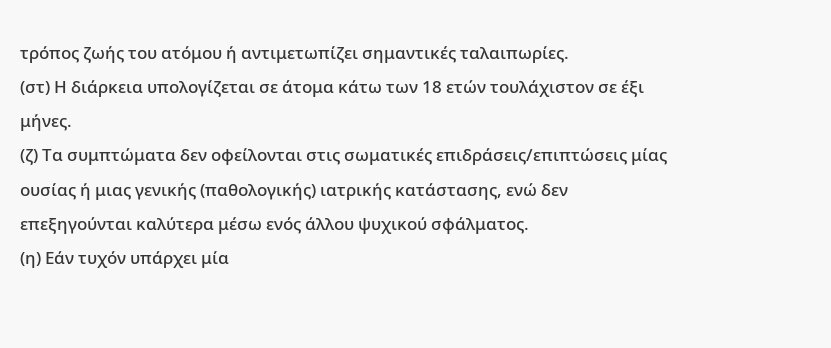τρόπος ζωής του ατόμου ή αντιμετωπίζει σημαντικές ταλαιπωρίες.
(στ) Η διάρκεια υπολογίζεται σε άτομα κάτω των 18 ετών τουλάχιστον σε έξι μήνες.
(ζ) Τα συμπτώματα δεν οφείλονται στις σωματικές επιδράσεις/επιπτώσεις μίας ουσίας ή μιας γενικής (παθολογικής) ιατρικής κατάστασης, ενώ δεν επεξηγούνται καλύτερα μέσω ενός άλλου ψυχικού σφάλματος.
(η) Εάν τυχόν υπάρχει μία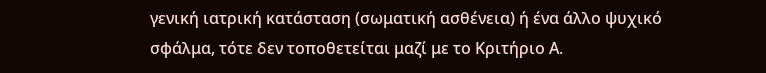γενική ιατρική κατάσταση (σωματική ασθένεια) ή ένα άλλο ψυχικό σφάλμα, τότε δεν τοποθετείται μαζί με το Κριτήριο Α.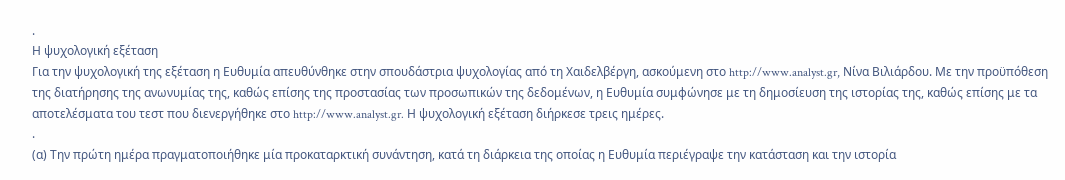.
Η ψυχολογική εξέταση
Για την ψυχολογική της εξέταση η Ευθυμία απευθύνθηκε στην σπουδάστρια ψυχολογίας από τη Χαιδελβέργη, ασκούμενη στο http://www.analyst.gr, Νίνα Βιλιάρδου. Με την προϋπόθεση της διατήρησης της ανωνυμίας της, καθώς επίσης της προστασίας των προσωπικών της δεδομένων, η Ευθυμία συμφώνησε με τη δημοσίευση της ιστορίας της, καθώς επίσης με τα αποτελέσματα του τεστ που διενεργήθηκε στο http://www.analyst.gr. Η ψυχολογική εξέταση διήρκεσε τρεις ημέρες.
.
(α) Την πρώτη ημέρα πραγματοποιήθηκε μία προκαταρκτική συνάντηση, κατά τη διάρκεια της οποίας η Ευθυμία περιέγραψε την κατάσταση και την ιστορία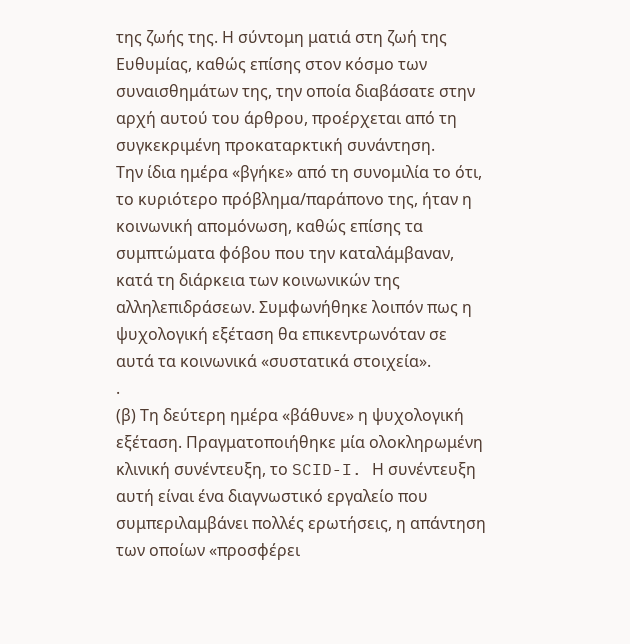της ζωής της. Η σύντομη ματιά στη ζωή της Ευθυμίας, καθώς επίσης στον κόσμο των συναισθημάτων της, την οποία διαβάσατε στην αρχή αυτού του άρθρου, προέρχεται από τη συγκεκριμένη προκαταρκτική συνάντηση.
Την ίδια ημέρα «βγήκε» από τη συνομιλία το ότι, το κυριότερο πρόβλημα/παράπονο της, ήταν η κοινωνική απομόνωση, καθώς επίσης τα συμπτώματα φόβου που την καταλάμβαναν, κατά τη διάρκεια των κοινωνικών της αλληλεπιδράσεων. Συμφωνήθηκε λοιπόν πως η ψυχολογική εξέταση θα επικεντρωνόταν σε αυτά τα κοινωνικά «συστατικά στοιχεία».
.
(β) Τη δεύτερη ημέρα «βάθυνε» η ψυχολογική εξέταση. Πραγματοποιήθηκε μία ολοκληρωμένη κλινική συνέντευξη, το SCID-I. Η συνέντευξη αυτή είναι ένα διαγνωστικό εργαλείο που συμπεριλαμβάνει πολλές ερωτήσεις, η απάντηση των οποίων «προσφέρει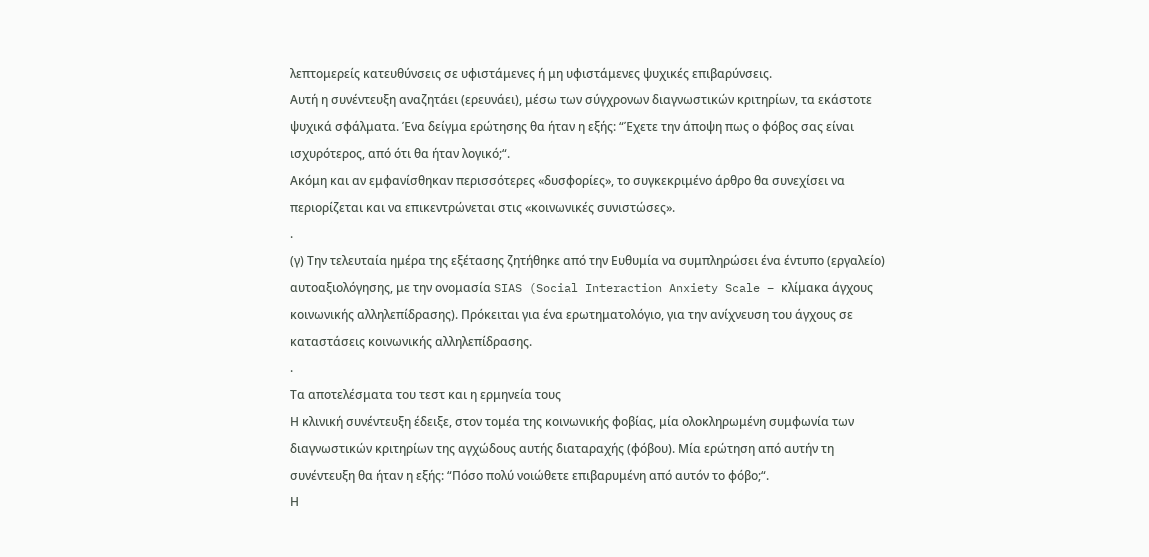λεπτομερείς κατευθύνσεις σε υφιστάμενες ή μη υφιστάμενες ψυχικές επιβαρύνσεις.
Αυτή η συνέντευξη αναζητάει (ερευνάει), μέσω των σύγχρονων διαγνωστικών κριτηρίων, τα εκάστοτε ψυχικά σφάλματα. Ένα δείγμα ερώτησης θα ήταν η εξής: “Έχετε την άποψη πως ο φόβος σας είναι ισχυρότερος, από ότι θα ήταν λογικό;“.
Ακόμη και αν εμφανίσθηκαν περισσότερες «δυσφορίες», το συγκεκριμένο άρθρο θα συνεχίσει να περιορίζεται και να επικεντρώνεται στις «κοινωνικές συνιστώσες».
.
(γ) Την τελευταία ημέρα της εξέτασης ζητήθηκε από την Ευθυμία να συμπληρώσει ένα έντυπο (εργαλείο) αυτοαξιολόγησης, με την ονομασία SIAS (Social Interaction Anxiety Scale – κλίμακα άγχους κοινωνικής αλληλεπίδρασης). Πρόκειται για ένα ερωτηματολόγιο, για την ανίχνευση του άγχους σε καταστάσεις κοινωνικής αλληλεπίδρασης.
.
Τα αποτελέσματα του τεστ και η ερμηνεία τους
Η κλινική συνέντευξη έδειξε, στον τομέα της κοινωνικής φοβίας, μία ολοκληρωμένη συμφωνία των διαγνωστικών κριτηρίων της αγχώδους αυτής διαταραχής (φόβου). Μία ερώτηση από αυτήν τη συνέντευξη θα ήταν η εξής: “Πόσο πολύ νοιώθετε επιβαρυμένη από αυτόν το φόβο;“.
Η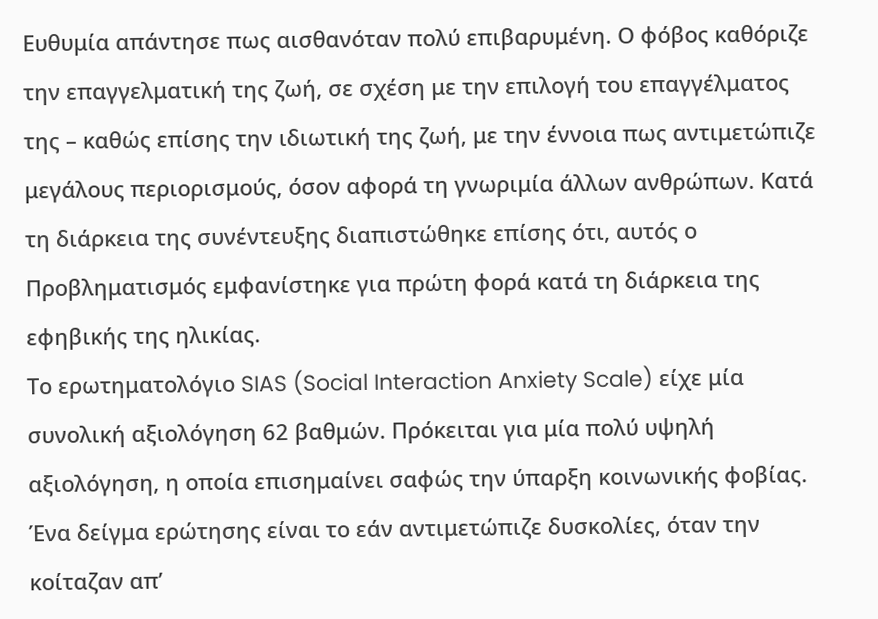Ευθυμία απάντησε πως αισθανόταν πολύ επιβαρυμένη. Ο φόβος καθόριζε την επαγγελματική της ζωή, σε σχέση με την επιλογή του επαγγέλματος της – καθώς επίσης την ιδιωτική της ζωή, με την έννοια πως αντιμετώπιζε μεγάλους περιορισμούς, όσον αφορά τη γνωριμία άλλων ανθρώπων. Κατά τη διάρκεια της συνέντευξης διαπιστώθηκε επίσης ότι, αυτός ο Προβληματισμός εμφανίστηκε για πρώτη φορά κατά τη διάρκεια της εφηβικής της ηλικίας.
Το ερωτηματολόγιο SIAS (Social Interaction Anxiety Scale) είχε μία συνολική αξιολόγηση 62 βαθμών. Πρόκειται για μία πολύ υψηλή αξιολόγηση, η οποία επισημαίνει σαφώς την ύπαρξη κοινωνικής φοβίας. Ένα δείγμα ερώτησης είναι το εάν αντιμετώπιζε δυσκολίες, όταν την κοίταζαν απ’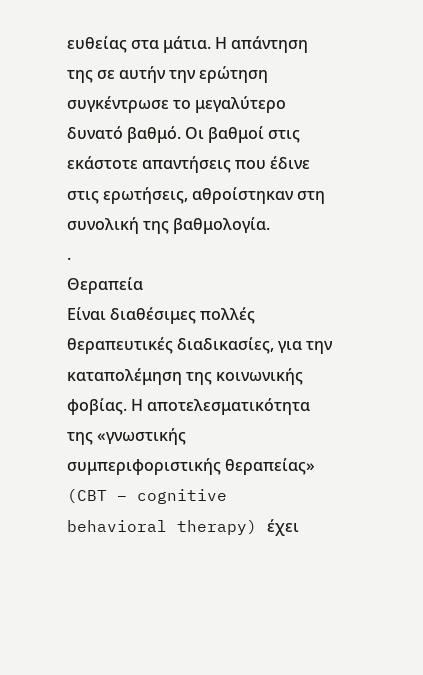ευθείας στα μάτια. Η απάντηση της σε αυτήν την ερώτηση συγκέντρωσε το μεγαλύτερο δυνατό βαθμό. Οι βαθμοί στις εκάστοτε απαντήσεις που έδινε στις ερωτήσεις, αθροίστηκαν στη συνολική της βαθμολογία.
.
Θεραπεία
Είναι διαθέσιμες πολλές θεραπευτικές διαδικασίες, για την καταπολέμηση της κοινωνικής φοβίας. Η αποτελεσματικότητα της «γνωστικής συμπεριφοριστικής θεραπείας» (CBT – cognitive behavioral therapy) έχει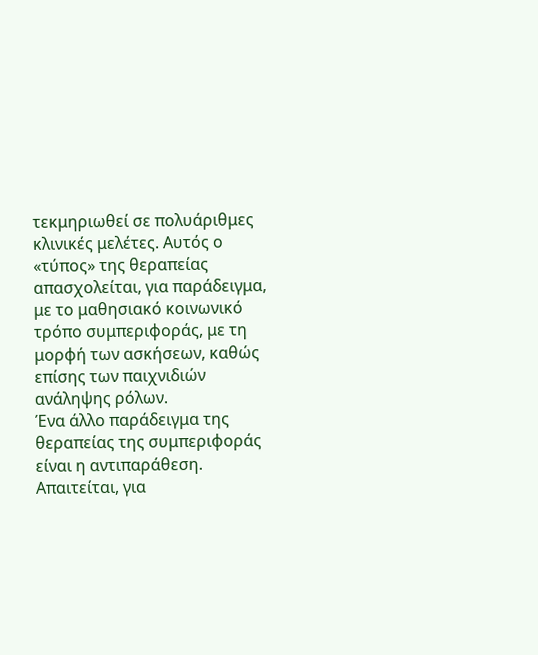τεκμηριωθεί σε πολυάριθμες κλινικές μελέτες. Αυτός ο «τύπος» της θεραπείας απασχολείται, για παράδειγμα, με το μαθησιακό κοινωνικό τρόπο συμπεριφοράς, με τη μορφή των ασκήσεων, καθώς επίσης των παιχνιδιών ανάληψης ρόλων.
Ένα άλλο παράδειγμα της θεραπείας της συμπεριφοράς είναι η αντιπαράθεση. Απαιτείται, για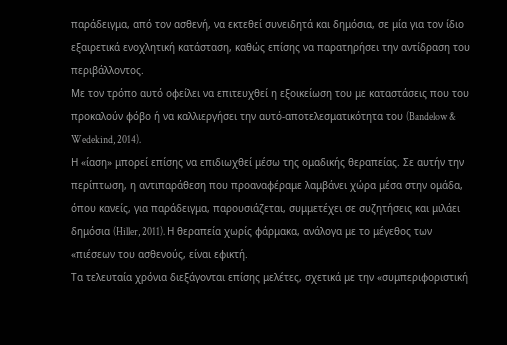παράδειγμα, από τον ασθενή, να εκτεθεί συνειδητά και δημόσια, σε μία για τον ίδιο εξαιρετικά ενοχλητική κατάσταση, καθώς επίσης να παρατηρήσει την αντίδραση του περιβάλλοντος.
Με τον τρόπο αυτό οφείλει να επιτευχθεί η εξοικείωση του με καταστάσεις που του προκαλούν φόβο ή να καλλιεργήσει την αυτό-αποτελεσματικότητα του (Bandelow & Wedekind, 2014).
Η «ίαση» μπορεί επίσης να επιδιωχθεί μέσω της ομαδικής θεραπείας. Σε αυτήν την περίπτωση, η αντιπαράθεση που προαναφέραμε λαμβάνει χώρα μέσα στην ομάδα, όπου κανείς, για παράδειγμα, παρουσιάζεται, συμμετέχει σε συζητήσεις και μιλάει δημόσια (Hiller, 2011). Η θεραπεία χωρίς φάρμακα, ανάλογα με το μέγεθος των «πιέσεων του ασθενούς, είναι εφικτή.
Τα τελευταία χρόνια διεξάγονται επίσης μελέτες, σχετικά με την «συμπεριφοριστική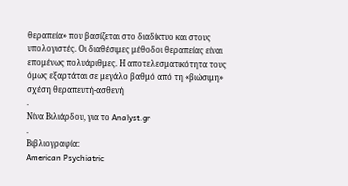θεραπεία» που βασίζεται στο διαδίκτυο και στους υπολογιστές. Οι διαθέσιμες μέθοδοι θεραπείας είναι επομένως πολυάριθμες. Η αποτελεσματικότητα τους όμως εξαρτάται σε μεγάλο βαθμό από τη «βιώσιμη» σχέση θεραπευτή-ασθενή
.
Νίνα Βιλιάρδου, για το Analyst.gr
.
Βιβλιογραφία:
American Psychiatric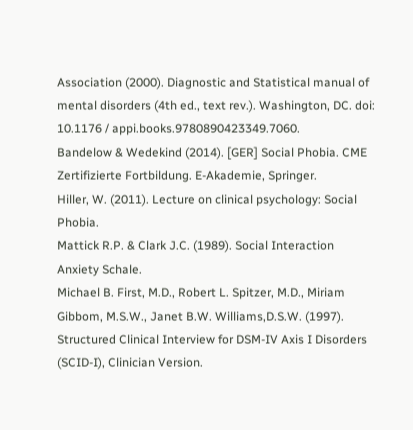Association (2000). Diagnostic and Statistical manual of mental disorders (4th ed., text rev.). Washington, DC. doi: 10.1176 / appi.books.9780890423349.7060.
Bandelow & Wedekind (2014). [GER] Social Phobia. CME Zertifizierte Fortbildung. E-Akademie, Springer.
Hiller, W. (2011). Lecture on clinical psychology: Social Phobia.
Mattick R.P. & Clark J.C. (1989). Social Interaction Anxiety Schale.
Michael B. First, M.D., Robert L. Spitzer, M.D., Miriam Gibbom, M.S.W., Janet B.W. Williams,D.S.W. (1997). Structured Clinical Interview for DSM-IV Axis I Disorders (SCID-I), Clinician Version.